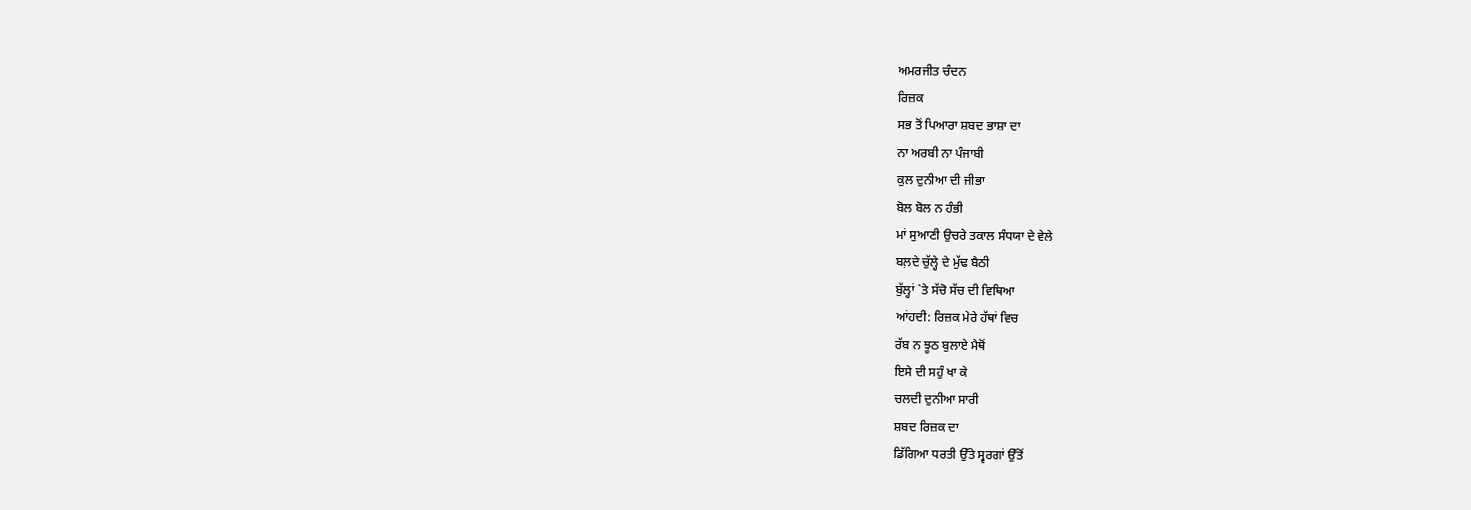ਅਮਰਜੀਤ ਚੰਦਨ
ਰਿਜ਼ਕ
ਸਭ ਤੋਂ ਪਿਆਰਾ ਸ਼ਬਦ ਭਾਸ਼ਾ ਦਾ
ਨਾ ਅਰਬੀ ਨਾ ਪੰਜਾਬੀ
ਕੁਲ ਦੁਨੀਆ ਦੀ ਜੀਭਾ
ਬੋਲ ਬੋਲ ਨ ਹੰਭੀ
ਮਾਂ ਸੁਆਣੀ ਉਚਰੇ ਤਕਾਲ ਸੰਧਯਾ ਦੇ ਵੇਲੇ
ਬਲ਼ਦੇ ਚੁੱਲ੍ਹੇ ਦੇ ਮੁੱਢ ਬੈਠੀ
ਬੁੱਲ੍ਹਾਂ `ਤੇ ਸੱਚੋ ਸੱਚ ਦੀ ਵਿਥਿਆ
ਆਂਹਦੀ: ਰਿਜ਼ਕ ਮੇਰੇ ਹੱਥਾਂ ਵਿਚ
ਰੱਬ ਨ ਝੂਠ ਬੁਲਾਏ ਮੈਥੋਂ
ਇਸੇ ਦੀ ਸਹੁੰ ਖਾ ਕੇ
ਚਲਦੀ ਦੁਨੀਆ ਸਾਰੀ
ਸ਼ਬਦ ਰਿਜ਼ਕ ਦਾ
ਡਿੱਗਿਆ ਧਰਤੀ ਉੱਤੇ ਸ੍ਵਰਗਾਂ ਉੱਤੋਂ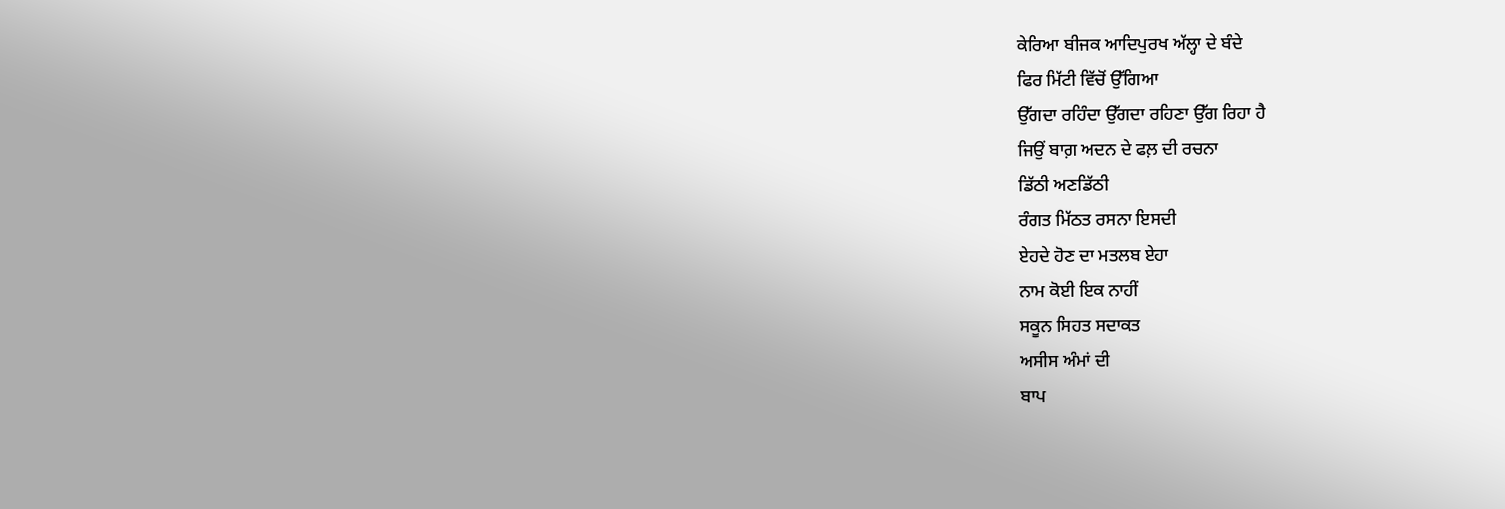ਕੇਰਿਆ ਬੀਜਕ ਆਦਿਪੁਰਖ ਅੱਲ੍ਹਾ ਦੇ ਬੰਦੇ
ਫਿਰ ਮਿੱਟੀ ਵਿੱਚੋਂ ਉੱਗਿਆ
ਉੱਗਦਾ ਰਹਿੰਦਾ ਉੱਗਦਾ ਰਹਿਣਾ ਉੱਗ ਰਿਹਾ ਹੈ
ਜਿਉਂ ਬਾਗ਼ ਅਦਨ ਦੇ ਫਲ਼ ਦੀ ਰਚਨਾ
ਡਿੱਠੀ ਅਣਡਿੱਠੀ
ਰੰਗਤ ਮਿੱਠਤ ਰਸਨਾ ਇਸਦੀ
ਏਹਦੇ ਹੋਣ ਦਾ ਮਤਲਬ ਏਹਾ
ਨਾਮ ਕੋਈ ਇਕ ਨਾਹੀਂ
ਸਕੂਨ ਸਿਹਤ ਸਦਾਕਤ
ਅਸੀਸ ਅੰਮਾਂ ਦੀ
ਬਾਪ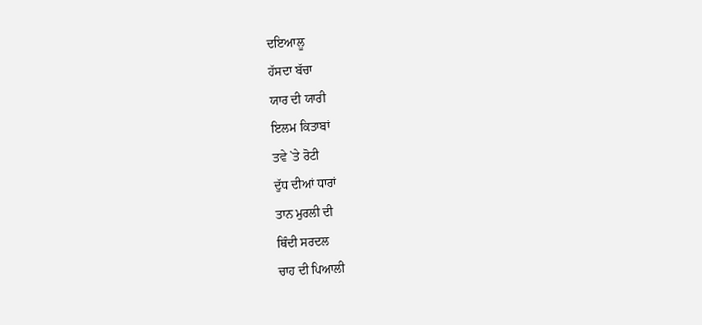ਦਇਆਲੂ
ਹੱਸਦਾ ਬੱਚਾ
ਯਾਰ ਦੀ ਯਾਰੀ
ਇਲਮ ਕਿਤਾਬਾਂ
ਤਵੇ `ਤੇ ਰੋਟੀ
ਦੁੱਧ ਦੀਆਂ ਧਾਰਾਂ
ਤਾਨ ਮੁਰਲੀ ਦੀ
ਥਿੰਦੀ ਸਰਦਲ
ਚਾਹ ਦੀ ਪਿਆਲੀ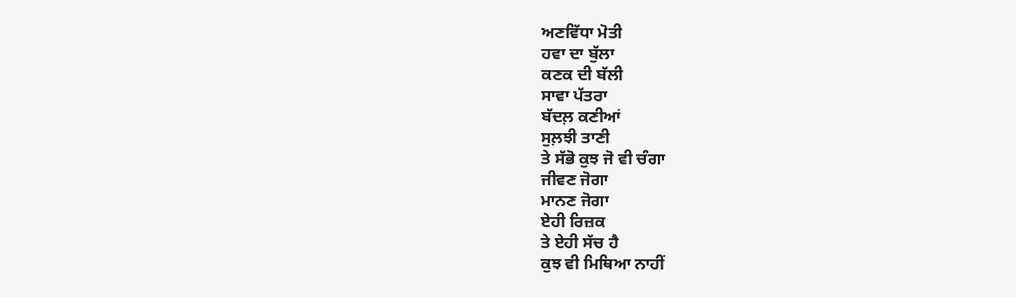ਅਣਵਿੱਧਾ ਮੋਤੀ
ਹਵਾ ਦਾ ਬੁੱਲਾ
ਕਣਕ ਦੀ ਬੱਲੀ
ਸਾਵਾ ਪੱਤਰਾ
ਬੱਦਲ਼ ਕਣੀਆਂ
ਸੁਲ਼ਝੀ ਤਾਣੀ
ਤੇ ਸੱਭੋ ਕੁਝ ਜੋ ਵੀ ਚੰਗਾ
ਜੀਵਣ ਜੋਗਾ
ਮਾਨਣ ਜੋਗਾ
ਏਹੀ ਰਿਜ਼ਕ
ਤੇ ਏਹੀ ਸੱਚ ਹੈ
ਕੁਝ ਵੀ ਮਿਥਿਆ ਨਾਹੀਂ